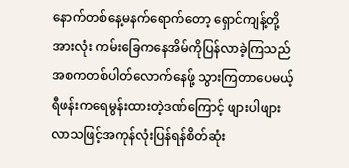နောက်တစ်နေ့မနက်ရောက်တော့ ရှောင်ကျန့်တို့အားလုံး ကမ်းခြေကနေအိမ်ကိုပြန်လာခဲ့ကြသည် အစကတစ်ပါတ်လောက်နေဖ်ု့ သွားကြတာပေမယ့် ရီဖန်းကရေမွန်းထားတဲ့ဒဏ်ကြောင့် ဖျားပါဖျားလာသဖြင့်အကုန်လုံးပြန်ရန်စိတ်ဆုံး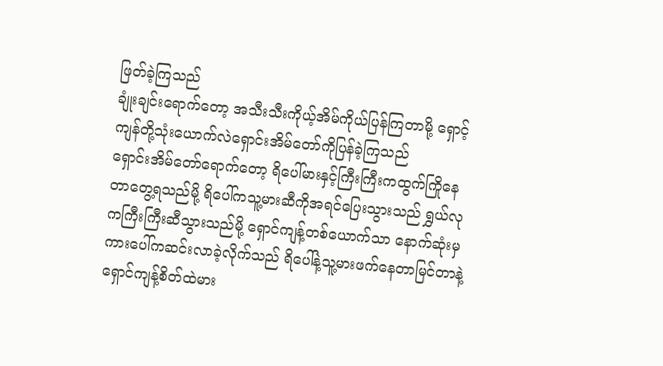ဖြတ်ခဲ့ကြသည်
ချုံးချင်းရောက်တော့ အသီးသီးကိုယ့်အိမ်ကိုယ်ပြန်ကြတာမို့ ရှောင့်ကျန်တို့သုံးယောက်လဲရှောင်းအိမ်တော်ကိုပြန်ခဲ့ကြသည်
ရှောင်းအိမ်တော်ရောက်တော့ ရိပေါ်မားနှင့်ကြီးကြီးကထွက်ကြိုနေတာတွေ့ရသည်မို့ ရိပေါ်ကသူ့မားဆီကိုအရင်ပြေးသွားသည် ရွှယ်လုကကြီးကြီးဆီသွားသည်မို့ ရှောင်ကျန့်တစ်ယောက်သာ နောက်ဆုံးမှကားပေါ်ကဆင်းလာခဲ့လိုက်သည် ရိပေါ်နဲ့သူ့မားဖက်နေတာမြင်တာနဲ့ ရှောင်ကျန့်စိတ်ထဲမား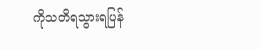ကိုသတိရသွားရပြန်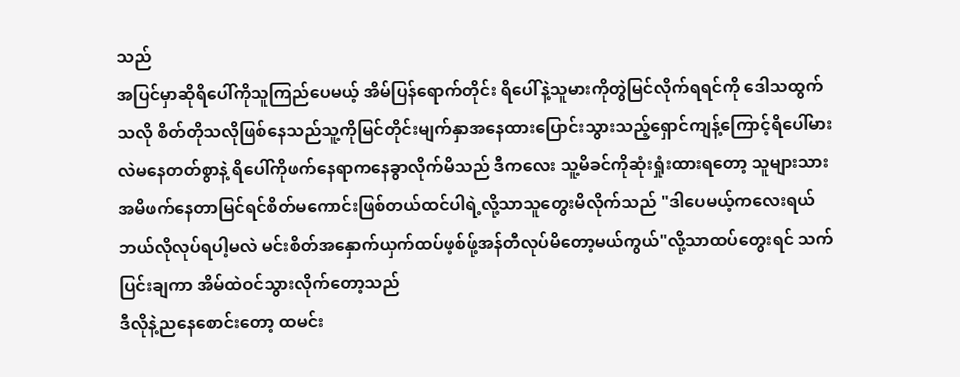သည်
အပြင်မှာဆိုရိပေါ်ကိုသူကြည်ပေမယ့် အိမ်ပြန်ရောက်တိုင်း ရိပေါ်နဲ့သူမားကိုတွဲမြင်လိုက်ရရင်ကို ဒေါသထွက်သလို စိတ်တိုသလိုဖြစ်နေသည်သူ့ကိုမြင်တိုင်းမျက်နှာအနေထားပြောင်းသွားသည့်ရှောင်ကျန့်ကြောင့်ရိပေါ်မားလဲမနေတတ်စွာနဲ့ ရိပေါ်ကိုဖက်နေရာကနေခွာလိုက်မိသည် ဒီကလေး သူ့မိခင်ကိုဆုံးရှုံးထားရတော့ သူများသားအမိဖက်နေတာမြင်ရင်စိတ်မကောင်းဖြစ်တယ်ထင်ပါရဲ့လို့သာသူတွေးမိလိုက်သည် "ဒါပေမယ့်ကလေးရယ် ဘယ်လိုလုပ်ရပါ့မလဲ မင်းစိတ်အနှောက်ယှက်ထပ်ဖ့စ်ဖ်ု့အန်တီလုပ်မိတော့မယ်ကွယ်"လို့သာထပ်တွေးရင် သက်ပြင်းချကာ အိမ်ထဲဝင်သွားလိုက်တော့သည်
ဒီလိုနဲ့ညနေစောင်းတော့ ထမင်း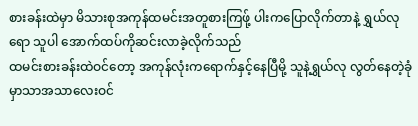စားခန်းထဲမှာ မိသားစုအကုန်ထမင်းအတူစားကြဖ်ု့ ပါးကပြောလိုက်တာနဲ့ ရွှယ်လုရော သူပါ အောက်ထပ်ကိုဆင်းလာခဲ့လိုက်သည်
ထမင်းစားခန်းထဲဝင်တော့ အကုန်လုံးကရောက်နှင့်နေပြီမို့ သူနဲ့ရွှယ်လု လွတ်နေတဲ့ခုံမှာသာအသာလေးဝင်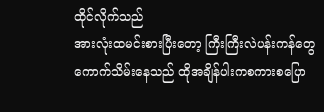ထိုင်လိုက်သည်
အားလုံးထမင်းစားပြီးတော့ ကြီးကြီးလဲပန်းကန်တွေကောက်သိမ်းနေသည် ထိုအချိန်ပါးကစကားစပြော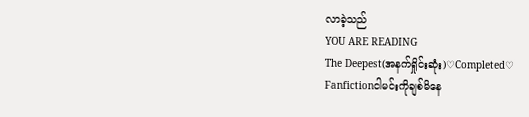လာခဲ့သည်
YOU ARE READING
The Deepest(အနက်ရှိုင်းဆုံး)♡Completed♡
Fanfictionငါမင်းကိုချစ်မိနေ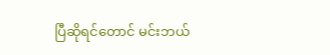ပြီဆိုရင်တောင် မင်းဘယ်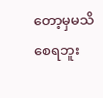တော့မှမသိစေရဘူး